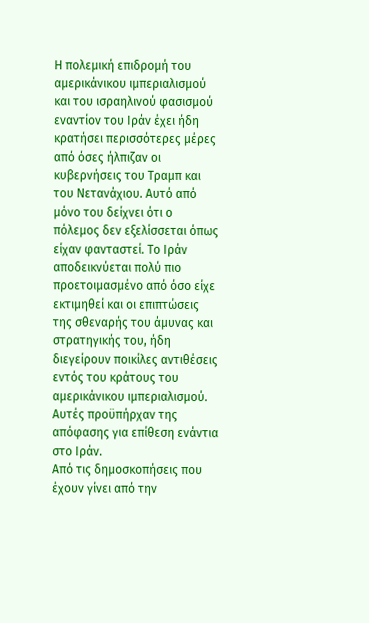Η πολεμική επιδρομή του αμερικάνικου ιμπεριαλισμού και του ισραηλινού φασισμού εναντίον του Ιράν έχει ήδη κρατήσει περισσότερες μέρες από όσες ήλπιζαν οι κυβερνήσεις του Τραμπ και του Νετανάχιου. Αυτό από μόνο του δείχνει ότι ο πόλεμος δεν εξελίσσεται όπως είχαν φανταστεί. Το Ιράν αποδεικνύεται πολύ πιο προετοιμασμένο από όσο είχε εκτιμηθεί και οι επιπτώσεις της σθεναρής του άμυνας και στρατηγικής του, ήδη διεγείρουν ποικίλες αντιθέσεις εντός του κράτους του αμερικάνικου ιμπεριαλισμού. Αυτές προϋπήρχαν της απόφασης για επίθεση ενάντια στο Ιράν.
Από τις δημοσκοπήσεις που έχουν γίνει από την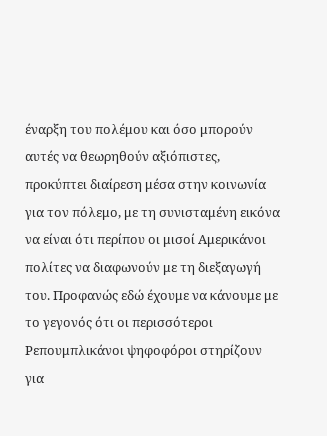έναρξη του πολέμου και όσο μπορούν αυτές να θεωρηθούν αξιόπιστες, προκύπτει διαίρεση μέσα στην κοινωνία για τον πόλεμο, με τη συνισταμένη εικόνα να είναι ότι περίπου οι μισοί Αμερικάνοι πολίτες να διαφωνούν με τη διεξαγωγή του. Προφανώς εδώ έχουμε να κάνουμε με το γεγονός ότι οι περισσότεροι Ρεπουμπλικάνοι ψηφοφόροι στηρίζουν για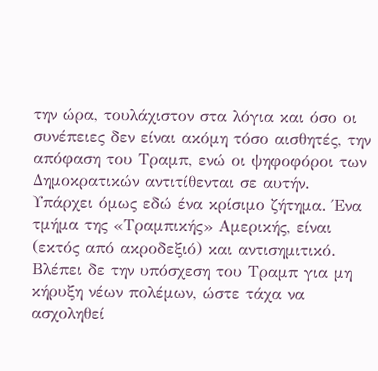την ώρα, τουλάχιστον στα λόγια και όσο οι συνέπειες δεν είναι ακόμη τόσο αισθητές, την απόφαση του Τραμπ, ενώ οι ψηφοφόροι των Δημοκρατικών αντιτίθενται σε αυτήν.
Υπάρχει όμως εδώ ένα κρίσιμο ζήτημα. Ένα τμήμα της «Τραμπικής» Αμερικής, είναι (εκτός από ακροδεξιό) και αντισημιτικό. Βλέπει δε την υπόσχεση του Τραμπ για μη κήρυξη νέων πολέμων, ώστε τάχα να ασχοληθεί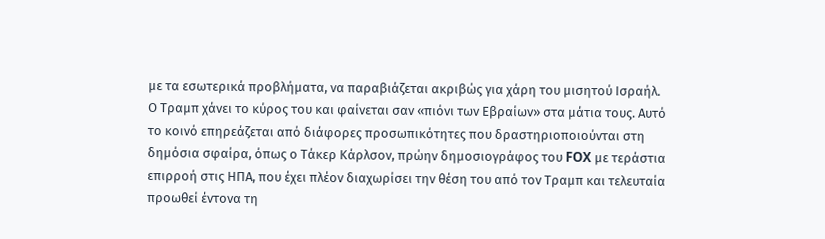με τα εσωτερικά προβλήματα, να παραβιάζεται ακριβώς για χάρη του μισητού Ισραήλ. Ο Τραμπ χάνει το κύρος του και φαίνεται σαν «πιόνι των Εβραίων» στα μάτια τους. Αυτό το κοινό επηρεάζεται από διάφορες προσωπικότητες που δραστηριοποιούνται στη δημόσια σφαίρα, όπως ο Τάκερ Κάρλσον, πρώην δημοσιογράφος του FOX με τεράστια επιρροή στις ΗΠΑ, που έχει πλέον διαχωρίσει την θέση του από τον Τραμπ και τελευταία προωθεί έντονα τη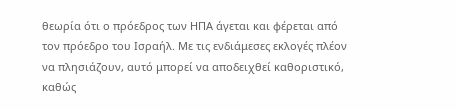θεωρία ότι ο πρόεδρος των ΗΠΑ άγεται και φέρεται από τον πρόεδρο του Ισραήλ. Με τις ενδιάμεσες εκλογές πλέον να πλησιάζουν, αυτό μπορεί να αποδειχθεί καθοριστικό, καθώς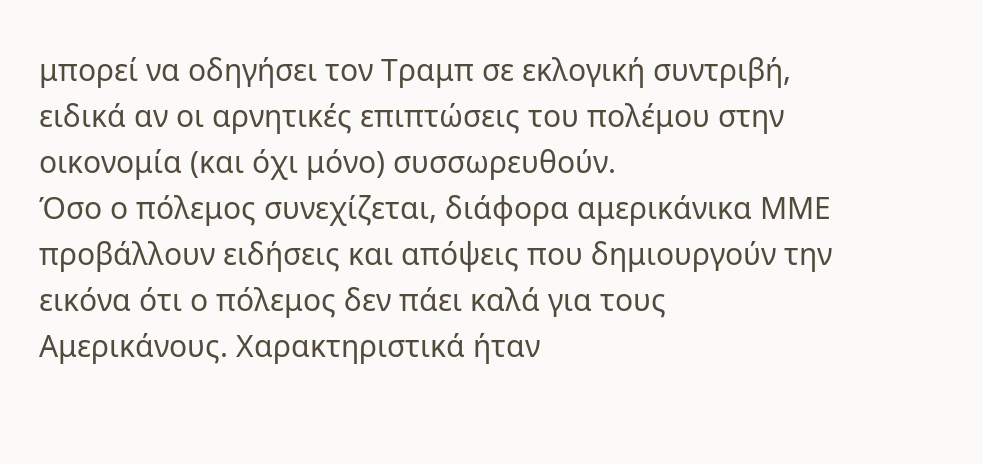μπορεί να οδηγήσει τον Τραμπ σε εκλογική συντριβή, ειδικά αν οι αρνητικές επιπτώσεις του πολέμου στην οικονομία (και όχι μόνο) συσσωρευθούν.
Όσο ο πόλεμος συνεχίζεται, διάφορα αμερικάνικα ΜΜΕ προβάλλουν ειδήσεις και απόψεις που δημιουργούν την εικόνα ότι ο πόλεμος δεν πάει καλά για τους Αμερικάνους. Χαρακτηριστικά ήταν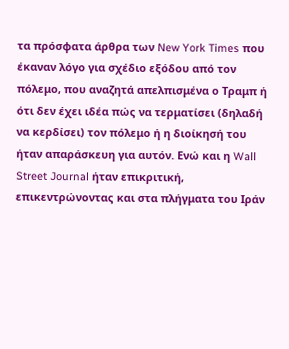τα πρόσφατα άρθρα των New York Times που έκαναν λόγο για σχέδιο εξόδου από τον πόλεμο, που αναζητά απελπισμένα ο Τραμπ ή ότι δεν έχει ιδέα πώς να τερματίσει (δηλαδή να κερδίσει) τον πόλεμο ή η διοίκησή του ήταν απαράσκευη για αυτόν. Ενώ και η Wall Street Journal ήταν επικριτική, επικεντρώνοντας και στα πλήγματα του Ιράν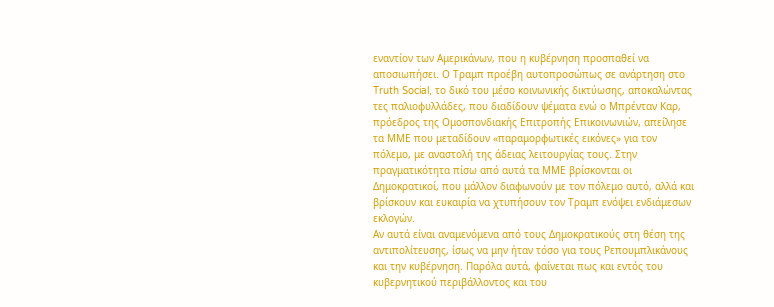εναντίον των Αμερικάνων, που η κυβέρνηση προσπαθεί να αποσιωπήσει. Ο Τραμπ προέβη αυτοπροσώπως σε ανάρτηση στο Truth Social, το δικό του μέσο κοινωνικής δικτύωσης, αποκαλώντας τες παλιοφυλλάδες, που διαδίδουν ψέματα ενώ ο Μπρένταν Καρ, πρόεδρος της Ομοσπονδιακής Επιτροπής Επικοινωνιών, απείλησε τα ΜΜΕ που μεταδίδουν «παραμορφωτικές εικόνες» για τον πόλεμο, με αναστολή της άδειας λειτουργίας τους. Στην πραγματικότητα πίσω από αυτά τα ΜΜΕ βρίσκονται οι Δημοκρατικοί, που μάλλον διαφωνούν με τον πόλεμο αυτό, αλλά και βρίσκουν και ευκαιρία να χτυπήσουν τον Τραμπ ενόψει ενδιάμεσων εκλογών.
Αν αυτά είναι αναμενόμενα από τους Δημοκρατικούς στη θέση της αντιπολίτευσης, ίσως να μην ήταν τόσο για τους Ρεπουμπλικάνους και την κυβέρνηση. Παρόλα αυτά, φαίνεται πως και εντός του κυβερνητικού περιβάλλοντος και του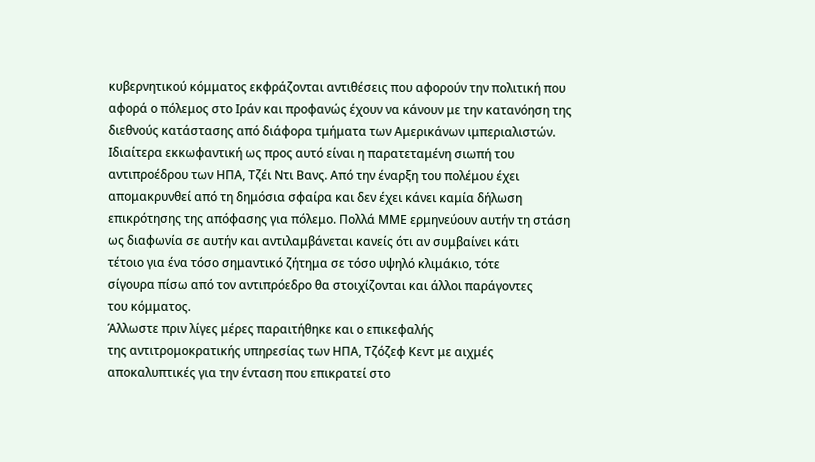κυβερνητικού κόμματος εκφράζονται αντιθέσεις που αφορούν την πολιτική που αφορά ο πόλεμος στο Ιράν και προφανώς έχουν να κάνουν με την κατανόηση της διεθνούς κατάστασης από διάφορα τμήματα των Αμερικάνων ιμπεριαλιστών.
Ιδιαίτερα εκκωφαντική ως προς αυτό είναι η παρατεταμένη σιωπή του
αντιπροέδρου των ΗΠΑ, Τζέι Ντι Βανς. Από την έναρξη του πολέμου έχει
απομακρυνθεί από τη δημόσια σφαίρα και δεν έχει κάνει καμία δήλωση
επικρότησης της απόφασης για πόλεμο. Πολλά ΜΜΕ ερμηνεύουν αυτήν τη στάση
ως διαφωνία σε αυτήν και αντιλαμβάνεται κανείς ότι αν συμβαίνει κάτι
τέτοιο για ένα τόσο σημαντικό ζήτημα σε τόσο υψηλό κλιμάκιο, τότε
σίγουρα πίσω από τον αντιπρόεδρο θα στοιχίζονται και άλλοι παράγοντες
του κόμματος.
Άλλωστε πριν λίγες μέρες παραιτήθηκε και ο επικεφαλής
της αντιτρομοκρατικής υπηρεσίας των ΗΠΑ, Τζόζεφ Κεντ με αιχμές
αποκαλυπτικές για την ένταση που επικρατεί στο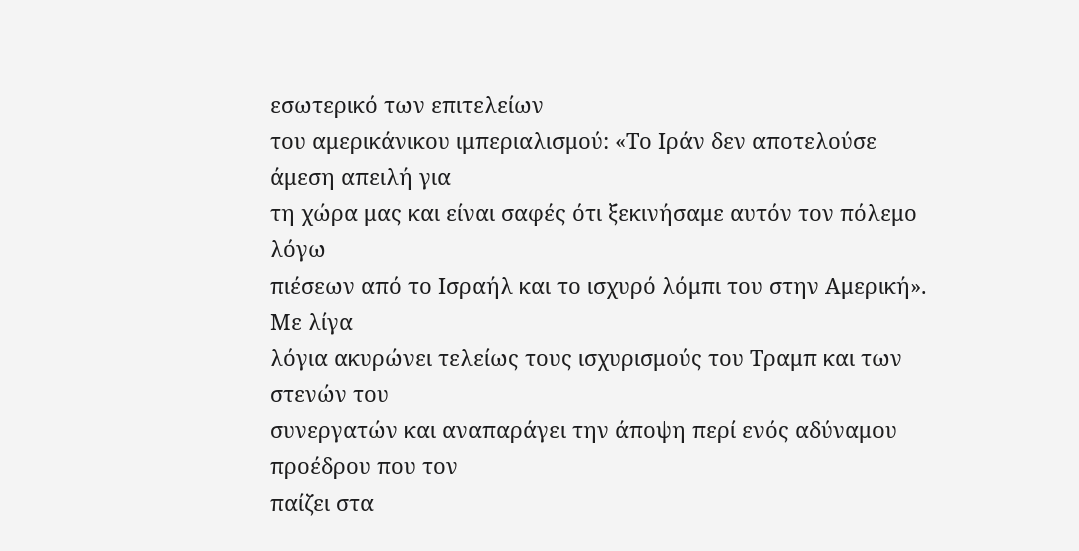εσωτερικό των επιτελείων
του αμερικάνικου ιμπεριαλισμού: «Το Ιράν δεν αποτελούσε άμεση απειλή για
τη χώρα μας και είναι σαφές ότι ξεκινήσαμε αυτόν τον πόλεμο λόγω
πιέσεων από το Ισραήλ και το ισχυρό λόμπι του στην Αμερική». Με λίγα
λόγια ακυρώνει τελείως τους ισχυρισμούς του Τραμπ και των στενών του
συνεργατών και αναπαράγει την άποψη περί ενός αδύναμου προέδρου που τον
παίζει στα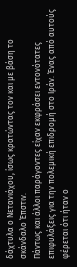δάχτυλα ο Νετανιάχου, ίσως κρατώντας τον και με βάση το
σκάνδαλο Έπστιν.
Πάντως και άλλοι παράγοντες είχαν εκφράσει εντονότατες επιφυλάξεις για την πολεμική επιδρομή στο Ιράν. Ένας από αυτούς φέρεται ότι ήταν ο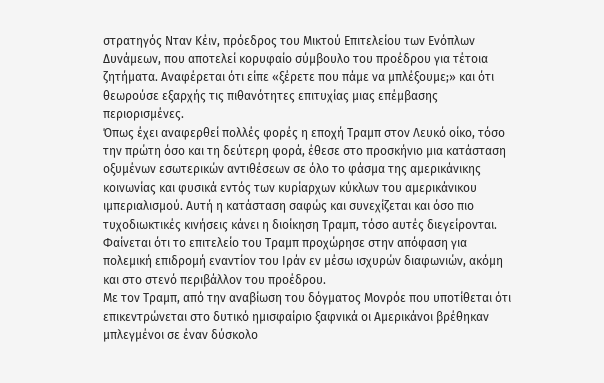στρατηγός Νταν Κέιν, πρόεδρος του Μικτού Επιτελείου των Ενόπλων Δυνάμεων, που αποτελεί κορυφαίο σύμβουλο του προέδρου για τέτοια ζητήματα. Αναφέρεται ότι είπε «ξέρετε που πάμε να μπλέξουμε;» και ότι θεωρούσε εξαρχής τις πιθανότητες επιτυχίας μιας επέμβασης περιορισμένες.
Όπως έχει αναφερθεί πολλές φορές η εποχή Τραμπ στον Λευκό οίκο, τόσο την πρώτη όσο και τη δεύτερη φορά, έθεσε στο προσκήνιο μια κατάσταση οξυμένων εσωτερικών αντιθέσεων σε όλο το φάσμα της αμερικάνικης κοινωνίας και φυσικά εντός των κυρίαρχων κύκλων του αμερικάνικου ιμπεριαλισμού. Αυτή η κατάσταση σαφώς και συνεχίζεται και όσο πιο τυχοδιωκτικές κινήσεις κάνει η διοίκηση Τραμπ, τόσο αυτές διεγείρονται. Φαίνεται ότι το επιτελείο του Τραμπ προχώρησε στην απόφαση για πολεμική επιδρομή εναντίον του Ιράν εν μέσω ισχυρών διαφωνιών, ακόμη και στο στενό περιβάλλον του προέδρου.
Με τον Τραμπ, από την αναβίωση του δόγματος Μονρόε που υποτίθεται ότι επικεντρώνεται στο δυτικό ημισφαίριο ξαφνικά οι Αμερικάνοι βρέθηκαν μπλεγμένοι σε έναν δύσκολο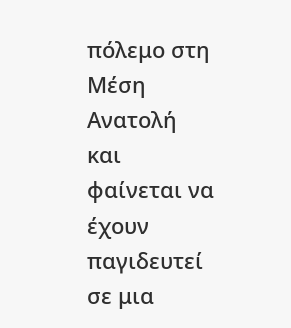πόλεμο στη Μέση Ανατολή και φαίνεται να έχουν παγιδευτεί σε μια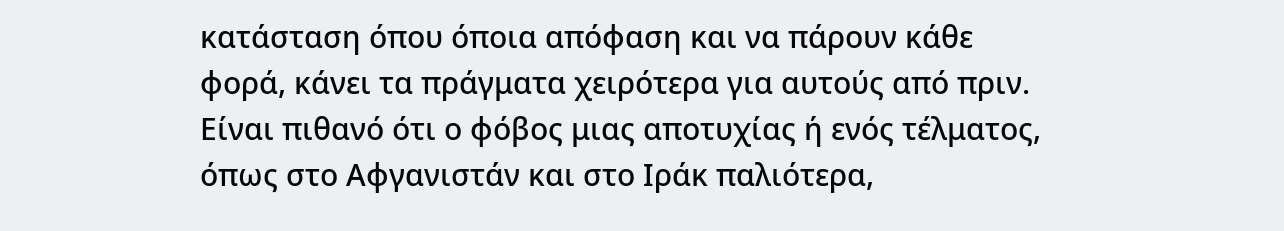κατάσταση όπου όποια απόφαση και να πάρουν κάθε φορά, κάνει τα πράγματα χειρότερα για αυτούς από πριν. Είναι πιθανό ότι ο φόβος μιας αποτυχίας ή ενός τέλματος, όπως στο Αφγανιστάν και στο Ιράκ παλιότερα,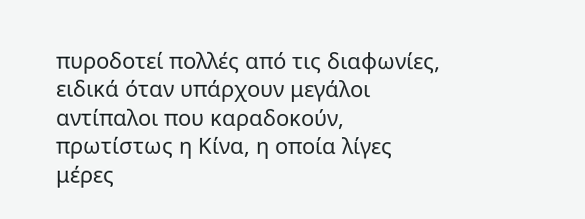πυροδοτεί πολλές από τις διαφωνίες, ειδικά όταν υπάρχουν μεγάλοι αντίπαλοι που καραδοκούν, πρωτίστως η Κίνα, η οποία λίγες μέρες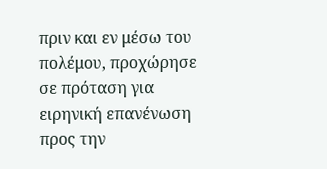πριν και εν μέσω του πολέμου, προχώρησε σε πρόταση για ειρηνική επανένωση προς την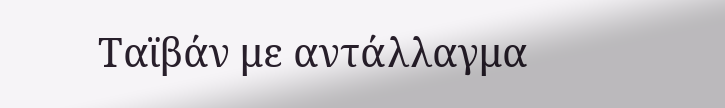Ταϊβάν με αντάλλαγμα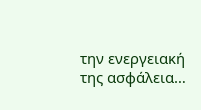την ενεργειακή της ασφάλεια…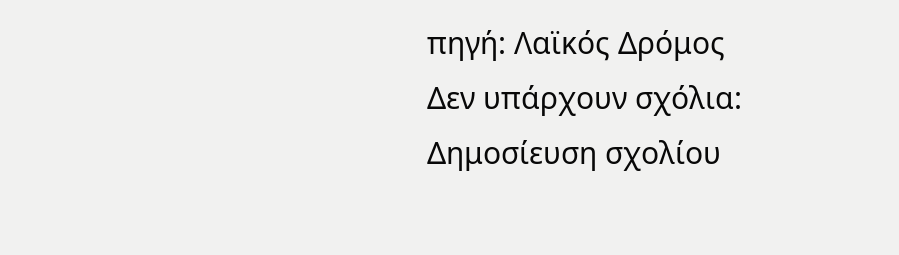πηγή: Λαϊκός Δρόμος
Δεν υπάρχουν σχόλια:
Δημοσίευση σχολίου